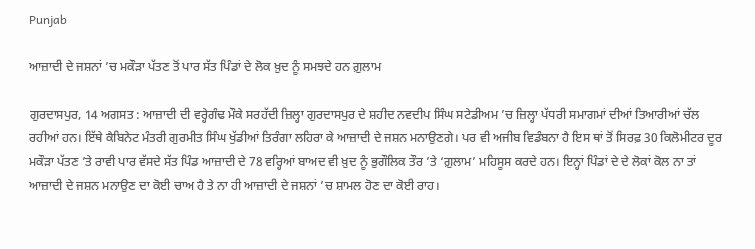Punjab

ਆਜ਼ਾਦੀ ਦੇ ਜਸ਼ਨਾਂ ’ਚ ਮਕੌੜਾ ਪੱਤਣ ਤੋਂ ਪਾਰ ਸੱਤ ਪਿੰਡਾਂ ਦੇ ਲੋਕ ਖ਼ੁਦ ਨੂੰ ਸਮਝਦੇ ਹਨ ਗ਼ੁਲਾਮ

ਗੁਰਦਾਸਪੁਰ, 14 ਅਗਸਤ : ਆਜ਼ਾਦੀ ਦੀ ਵਰ੍ਹੇਗੰਢ ਮੌਕੇ ਸਰਹੱਦੀ ਜ਼ਿਲ੍ਹਾ ਗੁਰਦਾਸਪੁਰ ਦੇ ਸ਼ਹੀਦ ਨਵਦੀਪ ਸਿੰਘ ਸਟੇਡੀਅਮ ’ਚ ਜ਼ਿਲ੍ਹਾ ਪੱਧਰੀ ਸਮਾਗਮਾਂ ਦੀਆਂ ਤਿਆਰੀਆਂ ਚੱਲ ਰਹੀਆਂ ਹਨ। ਇੱਥੇ ਕੈਬਿਨੇਟ ਮੰਤਰੀ ਗੁਰਮੀਤ ਸਿੰਘ ਖੁੱਡੀਆਂ ਤਿਰੰਗਾ ਲਹਿਰਾ ਕੇ ਆਜ਼ਾਦੀ ਦੇ ਜਸ਼ਨ ਮਨਾਉਣਗੇ। ਪਰ ਵੀ ਅਜੀਬ ਵਿਡੰਬਨਾ ਹੈ ਇਸ ਥਾਂ ਤੋਂ ਸਿਰਫ਼ 30 ਕਿਲੋਮੀਟਰ ਦੂਰ ਮਕੌੜਾ ਪੱਤਣ ’ਤੇ ਰਾਵੀ ਪਾਰ ਵੱਸਦੇ ਸੱਤ ਪਿੰਡ ਆਜ਼ਾਦੀ ਦੇ 78 ਵਰ੍ਹਿਆਂ ਬਾਅਦ ਵੀ ਖ਼ੁਦ ਨੂੰ ਭੁਗੌਲਿਕ ਤੌਰ ’ਤੇ ‘ਗ਼ੁਲਾਮ’ ਮਹਿਸੂਸ ਕਰਦੇ ਹਨ। ਇਨ੍ਹਾਂ ਪਿੰਡਾਂ ਦੇ ਦੇ ਲੋਕਾਂ ਕੋਲ ਨਾ ਤਾਂ ਆਜ਼ਾਦੀ ਦੇ ਜਸ਼ਨ ਮਨਾਉਣ ਦਾ ਕੋਈ ਚਾਅ ਹੈ ਤੇ ਨਾ ਹੀ ਆਜ਼ਾਦੀ ਦੇ ਜਸ਼ਨਾਂ ’ਚ ਸ਼ਾਮਲ ਹੋਣ ਦਾ ਕੋਈ ਰਾਹ।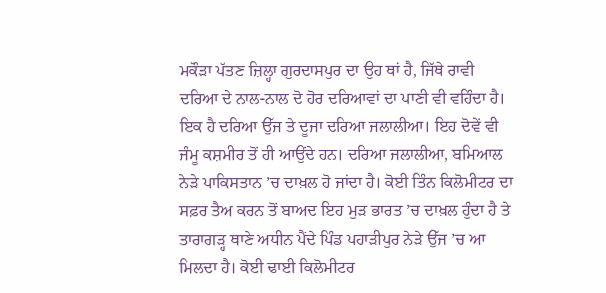ਮਕੌੜਾ ਪੱਤਣ ਜ਼ਿਲ੍ਹਾ ਗੁਰਦਾਸਪੁਰ ਦਾ ਉਹ ਥਾਂ ਹੈ, ਜਿੱਥੇ ਰਾਵੀ ਦਰਿਆ ਦੇ ਨਾਲ-ਨਾਲ ਦੋ ਹੋਰ ਦਰਿਆਵਾਂ ਦਾ ਪਾਣੀ ਵੀ ਵਹਿੰਦਾ ਹੈ। ਇਕ ਹੈ ਦਰਿਆ ਉੱਜ ਤੇ ਦੂਜਾ ਦਰਿਆ ਜਲਾਲੀਆ। ਇਹ ਦੋਵੇਂ ਵੀ ਜੰਮੂ ਕਸ਼ਮੀਰ ਤੋਂ ਹੀ ਆਉਂਦੇ ਹਨ। ਦਰਿਆ ਜਲਾਲੀਆ, ਬਮਿਆਲ ਨੇੜੇ ਪਾਕਿਸਤਾਨ ’ਚ ਦਾਖ਼ਲ ਹੋ ਜਾਂਦਾ ਹੈ। ਕੋਈ ਤਿੰਨ ਕਿਲੋਮੀਟਰ ਦਾ ਸਫ਼ਰ ਤੈਅ ਕਰਨ ਤੋਂ ਬਾਅਦ ਇਹ ਮੁੜ ਭਾਰਤ ’ਚ ਦਾਖ਼ਲ ਹੁੰਦਾ ਹੈ ਤੇ ਤਾਰਾਗੜ੍ਹ ਥਾਣੇ ਅਧੀਨ ਪੈਂਦੇ ਪਿੰਡ ਪਹਾੜੀਪੁਰ ਨੇੜੇ ਉੱਜ ’ਚ ਆ ਮਿਲਦਾ ਹੈ। ਕੋਈ ਢਾਈ ਕਿਲੋਮੀਟਰ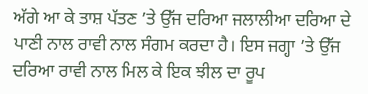ਅੱਗੇ ਆ ਕੇ ਤਾਸ਼ ਪੱਤਣ ’ਤੇ ਉੱਜ ਦਰਿਆ ਜਲਾਲੀਆ ਦਰਿਆ ਦੇ ਪਾਣੀ ਨਾਲ ਰਾਵੀ ਨਾਲ ਸੰਗਮ ਕਰਦਾ ਹੈ। ਇਸ ਜਗ੍ਹਾ ’ਤੇ ਉੱਜ ਦਰਿਆ ਰਾਵੀ ਨਾਲ ਮਿਲ ਕੇ ਇਕ ਝੀਲ ਦਾ ਰੂਪ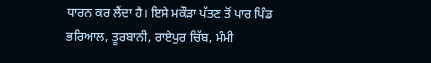ਧਾਰਨ ਕਰ ਲੈਂਦਾ ਹੈ। ਇਸੇ ਮਕੌੜਾ ਪੱਤਣ ਤੋਂ ਪਾਰ ਪਿੰਡ ਭਰਿਆਲ, ਤੂਰਬਾਨੀ, ਰਾਏਪੁਰ ਚਿੱਬ, ਮੰਮੀ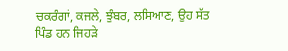ਚਕਰੰਗਾਂ, ਕਜਲੇ, ਝੁੰਬਰ, ਲਸਿਆਣ, ਉਹ ਸੱਤ ਪਿੰਡ ਹਨ ਜਿਹੜੇ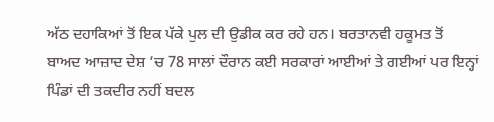ਅੱਠ ਦਹਾਕਿਆਂ ਤੋਂ ਇਕ ਪੱਕੇ ਪੁਲ ਦੀ ਉਡੀਕ ਕਰ ਰਹੇ ਹਨ। ਬਰਤਾਨਵੀ ਹਕੂਮਤ ਤੋਂ ਬਾਅਦ ਆਜ਼ਾਦ ਦੇਸ਼ ’ਚ 78 ਸਾਲਾਂ ਦੌਰਾਨ ਕਈ ਸਰਕਾਰਾਂ ਆਈਆਂ ਤੇ ਗਈਆਂ ਪਰ ਇਨ੍ਹਾਂ ਪਿੰਡਾਂ ਦੀ ਤਕਦੀਰ ਨਹੀਂ ਬਦਲ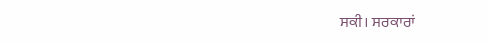ਸਕੀ। ਸਰਕਾਰਾਂ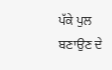ਪੱਕੇ ਪੁਲ ਬਣਾਉਣ ਦੇ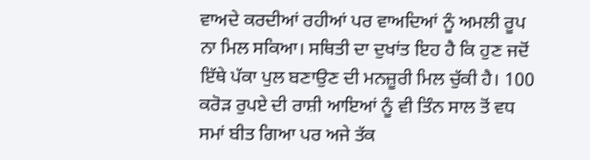ਵਾਅਦੇ ਕਰਦੀਆਂ ਰਹੀਆਂ ਪਰ ਵਾਅਦਿਆਂ ਨੂੰ ਅਮਲੀ ਰੂਪ ਨਾ ਮਿਲ ਸਕਿਆ। ਸਥਿਤੀ ਦਾ ਦੁਖਾਂਤ ਇਹ ਹੈ ਕਿ ਹੁਣ ਜਦੋਂ ਇੱਥੇ ਪੱਕਾ ਪੁਲ ਬਣਾਉਣ ਦੀ ਮਨਜ਼ੂਰੀ ਮਿਲ ਚੁੱਕੀ ਹੈ। 100 ਕਰੋੜ ਰੁਪਏ ਦੀ ਰਾਸ਼ੀ ਆਇਆਂ ਨੂੰ ਵੀ ਤਿੰਨ ਸਾਲ ਤੋਂ ਵਧ ਸਮਾਂ ਬੀਤ ਗਿਆ ਪਰ ਅਜੇ ਤੱਕ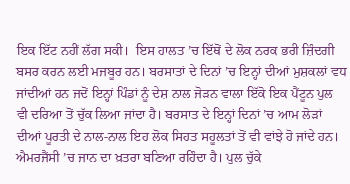ਇਕ ਇੱਟ ਨਹੀਂ ਲੱਗ ਸਕੀ।  ਇਸ ਹਾਲਤ ’ਚ ਇੱਥੋਂ ਦੇ ਲੋਕ ਨਰਕ ਭਰੀ ਜ਼ਿੰਦਗੀ ਬਸਰ ਕਰਨ ਲਈ ਮਜਬੂਰ ਹਨ। ਬਰਸਾਤਾਂ ਦੇ ਦਿਨਾਂ ’ਚ ਇਨ੍ਹਾਂ ਦੀਆਂ ਮੁਸ਼ਕਲਾਂ ਵਧ ਜਾਂਦੀਆਂ ਹਨ ਜਦੋਂ ਇਨ੍ਹਾਂ ਪਿੰਡਾਂ ਨੂੰ ਦੇਸ਼ ਨਾਲ ਜੋੜਨ ਵਾਲਾ ਇੱਕੋ ਇਕ ਪੈਂਟੂਨ ਪੁਲ ਵੀ ਦਰਿਆ ਤੋਂ ਚੁੱਕ ਲਿਆ ਜਾਂਦਾ ਹੈ। ਬਰਸਾਤ ਦੇ ਇਨ੍ਹਾਂ ਦਿਨਾਂ ’ਚ ਆਮ ਲੋੜਾਂ ਦੀਆਂ ਪੂਰਤੀ ਦੇ ਨਾਲ-ਨਾਲ ਇਹ ਲੋਕ ਸਿਹਤ ਸਹੂਲਤਾਂ ਤੋਂ ਵੀ ਵਾਂਝੇ ਹੋ ਜਾਂਦੇ ਹਨ। ਐਮਰਜੈਂਸੀ ’ਚ ਜਾਨ ਦਾ ਖ਼ਤਰਾ ਬਣਿਆ ਰਹਿੰਦਾ ਹੈ। ਪੁਲ ਚੁੱਕੇ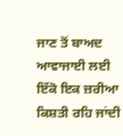ਜਾਣ ਤੋਂ ਬਾਅਦ ਆਵਾਜਾਈ ਲਈ ਇੱਕੋ ਇਕ ਜ਼ਰੀਆ ਕਿਸ਼ਤੀ ਰਹਿ ਜਾਂਦੀ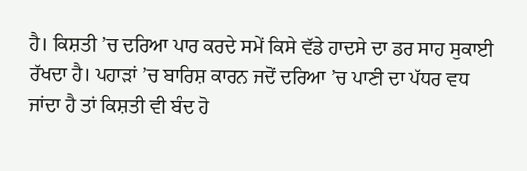ਹੈ। ਕਿਸ਼ਤੀ ’ਚ ਦਰਿਆ ਪਾਰ ਕਰਦੇ ਸਮੇਂ ਕਿਸੇ ਵੱਡੇ ਹਾਦਸੇ ਦਾ ਡਰ ਸਾਹ ਸੁਕਾਈ ਰੱਖਦਾ ਹੈ। ਪਹਾੜਾਂ ’ਚ ਬਾਰਿਸ਼ ਕਾਰਨ ਜਦੋਂ ਦਰਿਆ ’ਚ ਪਾਣੀ ਦਾ ਪੱਧਰ ਵਧ ਜਾਂਦਾ ਹੈ ਤਾਂ ਕਿਸ਼ਤੀ ਵੀ ਬੰਦ ਹੋ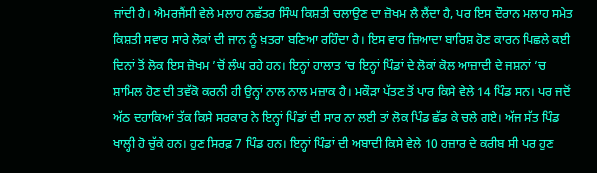ਜਾਂਦੀ ਹੈ। ਐਮਰਜੈਂਸੀ ਵੇਲੇ ਮਲਾਹ ਨਛੱਤਰ ਸਿੰਘ ਕਿਸ਼ਤੀ ਚਲਾਉਣ ਦਾ ਜ਼ੋਖਮ ਲੈ ਲੈਂਦਾ ਹੈ, ਪਰ ਇਸ ਦੌਰਾਨ ਮਲਾਹ ਸਮੇਤ ਕਿਸ਼ਤੀ ਸਵਾਰ ਸਾਰੇ ਲੋਕਾਂ ਦੀ ਜਾਨ ਨੂੰ ਖ਼ਤਰਾ ਬਣਿਆ ਰਹਿੰਦਾ ਹੈ। ਇਸ ਵਾਰ ਜ਼ਿਆਦਾ ਬਾਰਿਸ਼ ਹੋਣ ਕਾਰਨ ਪਿਛਲੇ ਕਈ ਦਿਨਾਂ ਤੋਂ ਲੋਕ ਇਸ ਜ਼ੋਖਮ ’ਚੋਂ ਲੰਘ ਰਹੇ ਹਨ। ਇਨ੍ਹਾਂ ਹਾਲਾਤ ’ਚ ਇਨ੍ਹਾਂ ਪਿੰਡਾਂ ਦੇ ਲੋਕਾਂ ਕੋਲ ਆਜ਼ਾਦੀ ਦੇ ਜਸ਼ਨਾਂ ’ਚ ਸ਼ਾਮਿਲ ਹੋਣ ਦੀ ਤਵੱਕੋ ਕਰਨੀ ਹੀ ਉਨ੍ਹਾਂ ਨਾਲ ਨਾਲ ਮਜ਼ਾਕ ਹੈ। ਮਕੌੜਾ ਪੱਤਣ ਤੋਂ ਪਾਰ ਕਿਸੇ ਵੇਲੇ 14 ਪਿੰਡ ਸਨ। ਪਰ ਜਦੋਂ ਅੱਠ ਦਹਾਕਿਆਂ ਤੱਕ ਕਿਸੇ ਸਰਕਾਰ ਨੇ ਇਨ੍ਹਾਂ ਪਿੰਡਾਂ ਦੀ ਸਾਰ ਨਾ ਲਈ ਤਾਂ ਲੋਕ ਪਿੰਡ ਛੱਡ ਕੇ ਚਲੇ ਗਏ। ਅੱਜ ਸੱਤ ਪਿੰਡ ਖਾਲ੍ਹੀ ਹੋ ਚੁੱਕੇ ਹਨ। ਹੁਣ ਸਿਰਫ਼ 7 ਪਿੰਡ ਹਨ। ਇਨ੍ਹਾਂ ਪਿੰਡਾਂ ਦੀ ਅਬਾਦੀ ਕਿਸੇ ਵੇਲੇ 10 ਹਜ਼ਾਰ ਦੇ ਕਰੀਬ ਸੀ ਪਰ ਹੁਣ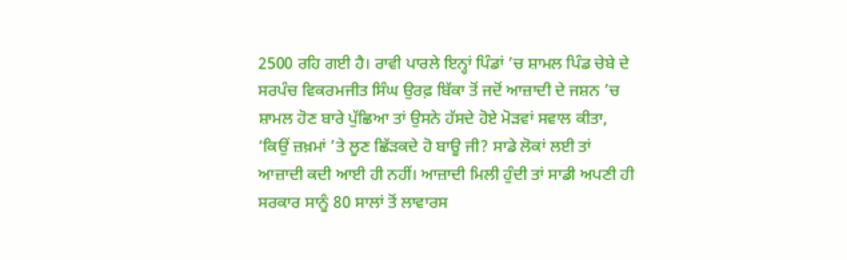2500 ਰਹਿ ਗਈ ਹੈ। ਰਾਵੀ ਪਾਰਲੇ ਇਨ੍ਹਾਂ ਪਿੰਡਾਂ ’ਚ ਸ਼ਾਮਲ ਪਿੰਡ ਚੇਬੇ ਦੇ ਸਰਪੰਚ ਵਿਕਰਮਜੀਤ ਸਿੰਘ ਉਰਫ਼ ਬਿੱਕਾ ਤੋਂ ਜਦੋਂ ਆਜ਼ਾਦੀ ਦੇ ਜਸ਼ਨ ’ਚ ਸ਼ਾਮਲ ਹੋਣ ਬਾਰੇ ਪੁੱਛਿਆ ਤਾਂ ਉਸਨੇ ਹੱਸਦੇ ਹੋਏ ਮੋੜਵਾਂ ਸਵਾਲ ਕੀਤਾ, ‘ਕਿਉਂ ਜ਼ਖ਼ਮਾਂ ’ਤੇ ਲੂਣ ਛਿੱੜਕਦੇ ਹੋ ਬਾਊ ਜੀ? ਸਾਡੇ ਲੋਕਾਂ ਲਈ ਤਾਂ ਆਜ਼ਾਦੀ ਕਦੀ ਆਈ ਹੀ ਨਹੀਂ। ਆਜ਼ਾਦੀ ਮਿਲੀ ਹੁੰਦੀ ਤਾਂ ਸਾਡੀ ਅਪਣੀ ਹੀ ਸਰਕਾਰ ਸਾਨੂੰ 80 ਸਾਲਾਂ ਤੋਂ ਲਾਵਾਰਸ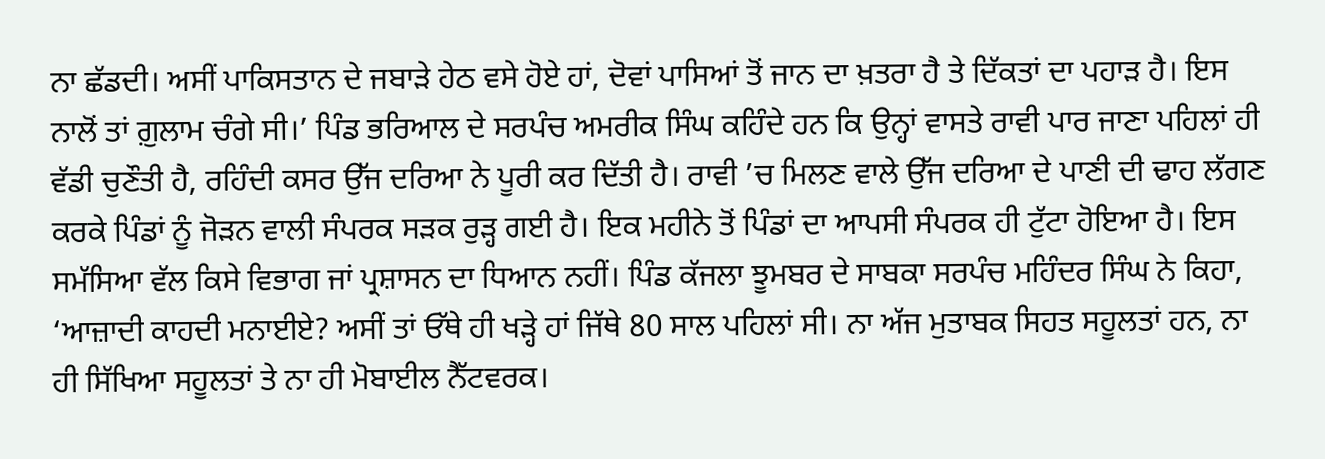ਨਾ ਛੱਡਦੀ। ਅਸੀਂ ਪਾਕਿਸਤਾਨ ਦੇ ਜਬਾੜੇ ਹੇਠ ਵਸੇ ਹੋਏ ਹਾਂ, ਦੋਵਾਂ ਪਾਸਿਆਂ ਤੋਂ ਜਾਨ ਦਾ ਖ਼ਤਰਾ ਹੈ ਤੇ ਦਿੱਕਤਾਂ ਦਾ ਪਹਾੜ ਹੈ। ਇਸ ਨਾਲੋਂ ਤਾਂ ਗ਼ੁਲਾਮ ਚੰਗੇ ਸੀ।’ ਪਿੰਡ ਭਰਿਆਲ ਦੇ ਸਰਪੰਚ ਅਮਰੀਕ ਸਿੰਘ ਕਹਿੰਦੇ ਹਨ ਕਿ ਉਨ੍ਹਾਂ ਵਾਸਤੇ ਰਾਵੀ ਪਾਰ ਜਾਣਾ ਪਹਿਲਾਂ ਹੀ ਵੱਡੀ ਚੁਣੌਤੀ ਹੈ, ਰਹਿੰਦੀ ਕਸਰ ਉੱਜ ਦਰਿਆ ਨੇ ਪੂਰੀ ਕਰ ਦਿੱਤੀ ਹੈ। ਰਾਵੀ ’ਚ ਮਿਲਣ ਵਾਲੇ ਉੱਜ ਦਰਿਆ ਦੇ ਪਾਣੀ ਦੀ ਢਾਹ ਲੱਗਣ ਕਰਕੇ ਪਿੰਡਾਂ ਨੂੰ ਜੋੜਨ ਵਾਲੀ ਸੰਪਰਕ ਸੜਕ ਰੁੜ੍ਹ ਗਈ ਹੈ। ਇਕ ਮਹੀਨੇ ਤੋਂ ਪਿੰਡਾਂ ਦਾ ਆਪਸੀ ਸੰਪਰਕ ਹੀ ਟੁੱਟਾ ਹੋਇਆ ਹੈ। ਇਸ ਸਮੱਸਿਆ ਵੱਲ ਕਿਸੇ ਵਿਭਾਗ ਜਾਂ ਪ੍ਰਸ਼ਾਸਨ ਦਾ ਧਿਆਨ ਨਹੀਂ। ਪਿੰਡ ਕੱਜਲਾ ਝੂਮਬਰ ਦੇ ਸਾਬਕਾ ਸਰਪੰਚ ਮਹਿੰਦਰ ਸਿੰਘ ਨੇ ਕਿਹਾ, ‘ਆਜ਼ਾਦੀ ਕਾਹਦੀ ਮਨਾਈਏ? ਅਸੀਂ ਤਾਂ ਓੱਥੇ ਹੀ ਖੜ੍ਹੇ ਹਾਂ ਜਿੱਥੇ 80 ਸਾਲ ਪਹਿਲਾਂ ਸੀ। ਨਾ ਅੱਜ ਮੁਤਾਬਕ ਸਿਹਤ ਸਹੂਲਤਾਂ ਹਨ, ਨਾ ਹੀ ਸਿੱਖਿਆ ਸਹੂਲਤਾਂ ਤੇ ਨਾ ਹੀ ਮੋਬਾਈਲ ਨੈੱਟਵਰਕ।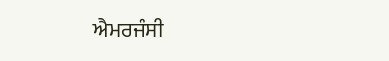ਐਮਰਜੰਸੀ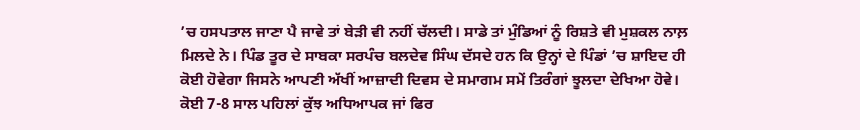’ਚ ਹਸਪਤਾਲ ਜਾਣਾ ਪੈ ਜਾਵੇ ਤਾਂ ਬੇੜੀ ਵੀ ਨਹੀਂ ਚੱਲਦੀ। ਸਾਡੇ ਤਾਂ ਮੁੰਡਿਆਂ ਨੂੰ ਰਿਸ਼ਤੇ ਵੀ ਮੁਸ਼ਕਲ ਨਾਲ਼ ਮਿਲਦੇ ਨੇ। ਪਿੰਡ ਤੂਰ ਦੇ ਸਾਬਕਾ ਸਰਪੰਚ ਬਲਦੇਵ ਸਿੰਘ ਦੱਸਦੇ ਹਨ ਕਿ ਉਨ੍ਹਾਂ ਦੇ ਪਿੰਡਾਂ ’ਚ ਸ਼ਾਇਦ ਹੀ ਕੋਈ ਹੋਵੇਗਾ ਜਿਸਨੇ ਆਪਣੀ ਅੱਖੀਂ ਆਜ਼ਾਦੀ ਦਿਵਸ ਦੇ ਸਮਾਗਮ ਸਮੇਂ ਤਿਰੰਗਾਂ ਝੂਲਦਾ ਦੇਖਿਆ ਹੋਵੇ। ਕੋਈ 7-8 ਸਾਲ ਪਹਿਲਾਂ ਕੁੱਝ ਅਧਿਆਪਕ ਜਾਂ ਫਿਰ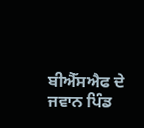ਬੀਐੱਸਐਫ ਦੇ ਜਵਾਨ ਪਿੰਡ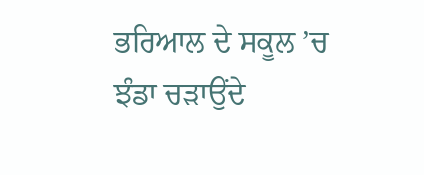ਭਰਿਆਲ ਦੇ ਸਕੂਲ ’ਚ ਝੰਡਾ ਚੜਾਉਂਦੇ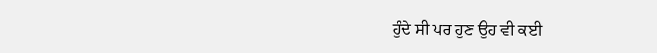ਹੁੰਦੇ ਸੀ ਪਰ ਹੁਣ ਉਹ ਵੀ ਕਈ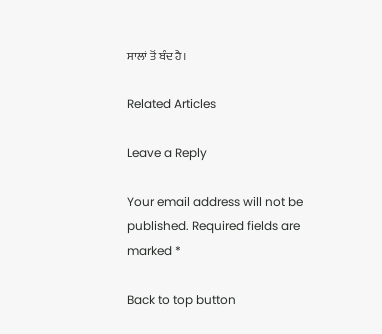ਸਾਲਾਂ ਤੋਂ ਬੰਦ ਹੈ।

Related Articles

Leave a Reply

Your email address will not be published. Required fields are marked *

Back to top button